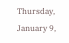Thursday, January 9,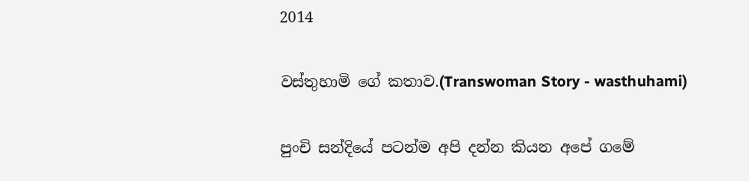2014

වස්තුහාමි ගේ කතාව.(Transwoman Story - wasthuhami)

පුංචි සන්දියේ පටන්ම අපි දන්න කියන අපේ ගමේ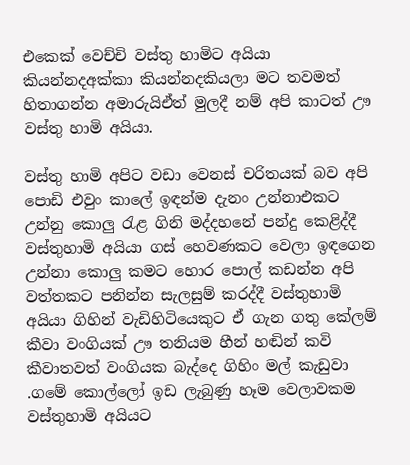එකෙක් වෙච්චි වස්තු හාමිට අයියා කියන්නදඅක්කා කියන්නදකියලා මට තවමත් හිතාගන්න අමාරුයිඒත් මුලදී නම් අපි කාටත් ඌ වස්තු හාමි අයියා.

වස්තු හාමි අපිට වඩා වෙනස් චරිතයක් බව අපි පොඩි එවුං කාලේ ඉඳන්ම දැනං උන්නාඑකට උන්නු කොලු රැළ ගිනි මද්දහනේ පන්දු කෙළිද්දී වස්තුහාමි අයියා ගස් හෙවණකට වෙලා ඉඳගෙන උන්නා කොලු කමට හොර පොල් කඩන්න අපි වත්තකට පනින්න සැලසුම් කරද්දී වස්තුහාමි අයියා ගිහින් වැඩිහිටියෙකුට ඒ ගැන ගතු කේලම් කීවා වංගියක් ඌ තනියම හීන් හඬින් කවි කීවාතවත් වංගියක බැද්දෙ ගිහිං මල් කැඩුවා .ගමේ කොල්ලෝ ඉඩ ලැබුණු හෑම වෙලාවකම වස්තුහාමි අයියට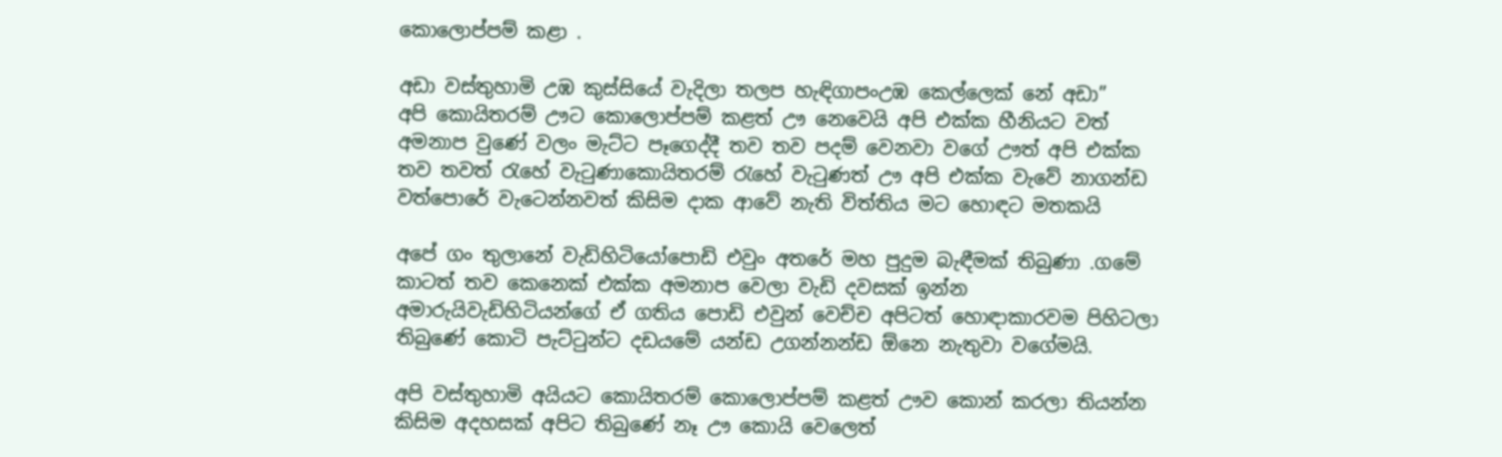කොලොප්පම් කළා .

අඩා වස්තුහාමි උඹ කුස්සියේ වැදිලා තලප හැඳිගාපංඋඹ කෙල්ලෙක් නේ අඩා”
අපි කොයිතරම් ඌට කොලොප්පම් කළත් ඌ නෙවෙයි අපි එක්ක හීනියට වත් අමනාප වුණේ වලං මැට්ට පෑගෙද්දී තව තව පදම් වෙනවා වගේ ඌත් අපි එක්ක තව තවත් රැහේ වැටුණාකොයිතරම් රැහේ වැටුණත් ඌ අපි එක්ක වැවේ නාගන්ඩ වත්පොරේ වැටෙන්නවත් කිසිම දාක ආවේ නැති විත්තිය මට හොඳට මතකයි

අපේ ගං තුලානේ වැඩිහිටියෝපොඩි එවුං අතරේ මහ පුදුම බැඳීමක් තිබුණා .ගමේ කාටත් තව කෙනෙක් එක්ක අමනාප වෙලා වැඩි දවසක් ඉන්න අමාරුයිවැඩිහිටියන්ගේ ඒ ගතිය පොඩි එවුන් වෙච්ච අපිටත් හොඳාකාරවම පිහිටලා තිබුණේ කොටි පැට්ටුන්ට දඩයමේ යන්ඩ උගන්නන්ඩ ඕනෙ නැතුවා වගේමයි.

අපි වස්තුහාමි අයියට කොයිතරම් කොලොප්පම් කළත් ඌව කොන් කරලා තියන්න කිසිම අදහසක් අපිට තිබුණේ නෑ ඌ කොයි වෙලෙත්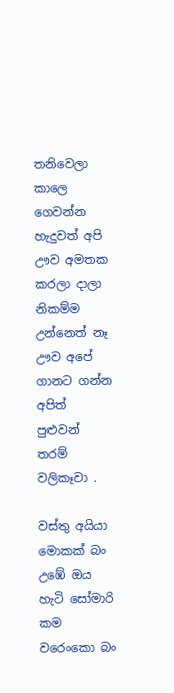තනිවෙලා කාලෙ ගෙවන්න හැදුවත් අපි ඌව අමතක කරලා දාලා නිකම්ම උන්නෙත් නෑ ඌව අපේ ගානට ගන්න අපිත් පුළුවන් තරම් වලිකෑවා .

වස්තු අයියා මොකක් බං උඹේ ඔය හැටි සෝමාරි කම වරෙංකො බං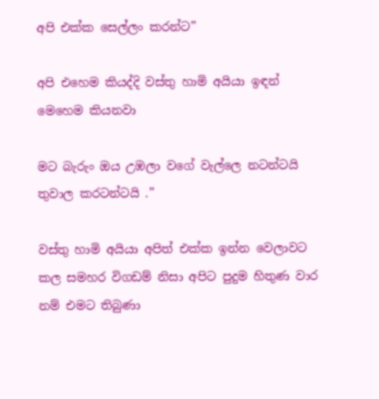අපි එක්ක සෙල්ලං කරන්ට”

අපි එහෙම කියද්දි වස්තු හාමි අයියා ඉඳන් මෙහෙම කියනවා

මට බැරුං ඔය උඹලා වගේ වැල්ලෙ නටන්ටයි තුවාල කරටන්ටයි .”

වස්තු හාමි අයියා අපිත් එක්ක ඉන්න වෙලාවට කල සමහර විගඩම් නිසා අපිට පුදුම හිතුණ වාර නම් එමට තිබුණා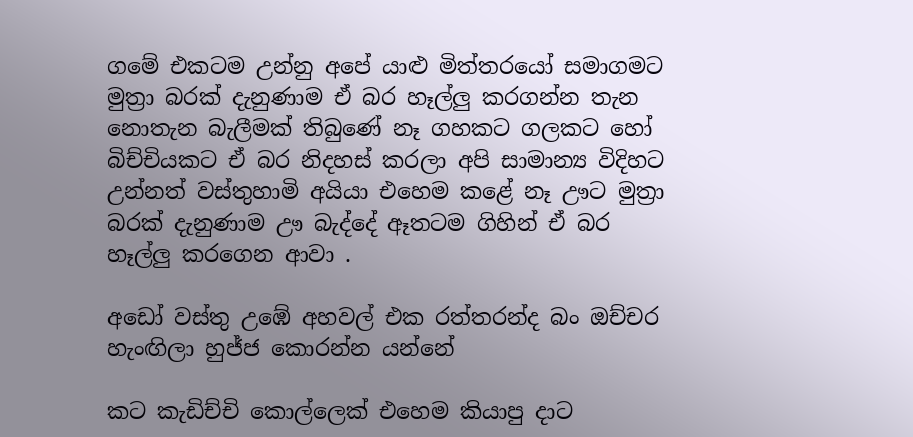ගමේ එකටම උන්නු අපේ යාළු මිත්තරයෝ සමාගමට මුත්‍රා බරක් දැනුණාම ඒ බර හෑල්ලු කරගන්න තැන නොතැන බැලීමක් තිබුණේ නෑ ගහකට ගලකට හෝ බිච්චියකට ඒ බර නිදහස් කරලා අපි සාමාන්‍ය විදිහට උන්නත් වස්තුහාමි අයියා එහෙම කළේ නෑ ඌට මුත්‍රා බරක් දැනුණාම ඌ බැද්දේ ඈතටම ගිහින් ඒ බර හෑල්ලු කරගෙන ආවා .

අඩෝ වස්තු උඹේ අහවල් එක රත්තරන්ද බං ඔච්චර හැංඟිලා හුජ්ජ කොරන්න යන්නේ

කට කැඩිච්චි කොල්ලෙක් එහෙම කියාපු දාට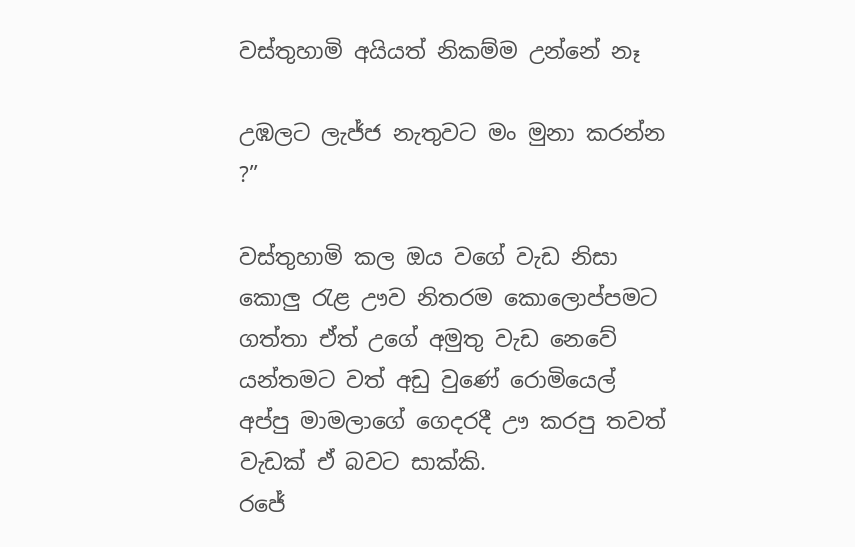වස්තුහාමි අයියත් නිකම්ම උන්නේ නෑ

උඹලට ලැජ්ජ නැතුවට මං මුනා කරන්න ?”

වස්තුහාමි කල ඔය වගේ වැඩ නිසා කොලු රැළ ඌව නිතරම කොලොප්පමට ගත්තා ඒත් උගේ අමුතු වැඩ නෙවේ යන්තමට වත් අඩු වුණේ රොමියෙල් අප්පු මාමලාගේ ගෙදරදී ඌ කරපු තවත් වැඩක් ඒ බවට සාක්කි.
රජේ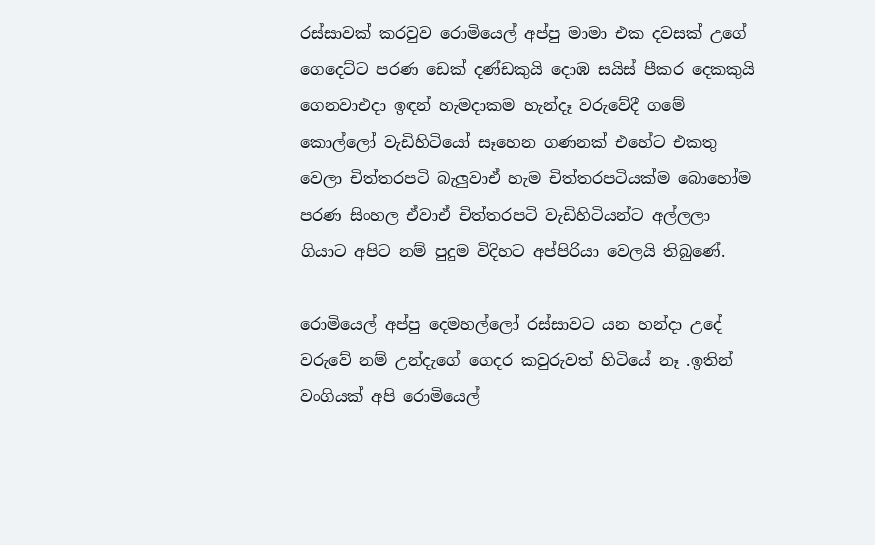රස්සාවක් කරවුව රොමියෙල් අප්පු මාමා එක දවසක් උගේ ගෙදෙට්ට පරණ ඩෙක් දණ්ඩකුයි දොඹ සයිස් පීකර දෙකකුයි ගෙනවාඑදා ඉඳන් හැමදාකම හැන්දෑ වරුවේදී ගමේ කොල්ලෝ වැඩිහිටියෝ සෑහෙන ගණනක් එහේට එකතු වෙලා චිත්තරපටි බැලුවාඒ හැම චිත්තරපටියක්ම බොහෝම පරණ සිංහල ඒවාඒ චිත්තරපටි වැඩිහිටියන්ට අල්ලලා ගියාට අපිට නම් පුදුම විදිහට අප්පිරියා වෙලයි තිබුණේ.

රොමියෙල් අප්පු දෙමහල්ලෝ රස්සාවට යන හන්දා උදේ වරුවේ නම් උන්දැගේ ගෙදර කවුරුවත් හිටියේ නෑ .ඉතින් වංගියක් අපි රොමියෙල්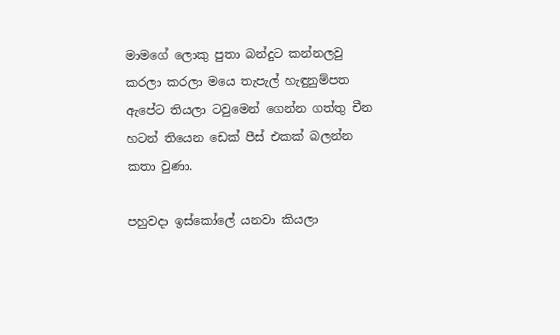මාමගේ ලොකු පුතා බන්දුට කන්නලවු කරලා කරලා මයෙ තැපැල් හැඳුනුම්පත ඇපේට තියලා ටවුමෙන් ගෙන්න ගත්තු චීන හටන් තියෙන ඩෙක් පීස් එකක් බලන්න කතා වුණා.

පහුවදා ඉස්කෝලේ යනවා කියලා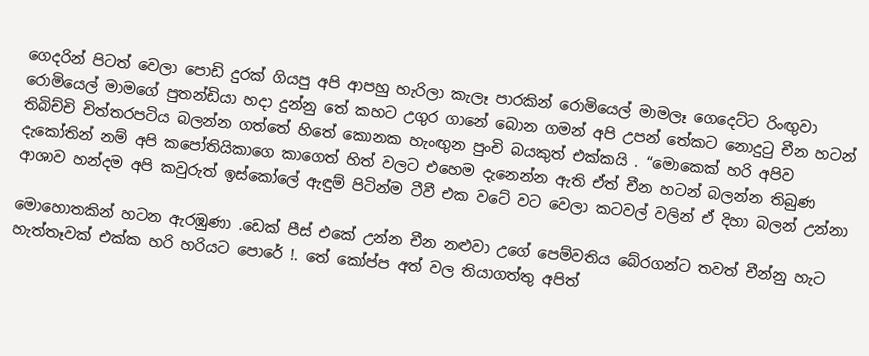ගෙදරින් පිටත් වෙලා පොඩි දුරක් ගියපු අපි ආපහු හැරිලා කැලෑ පාරකින් රොමියෙල් මාමලෑ ගෙදෙට්ට රිංඟුවා රොමියෙල් මාමගේ පුතන්ඩියා හදා දුන්නු තේ කහට උගුර ගානේ බොන ගමන් අපි උපන් තේකට නොදුටු චීන හටන් තිබිච්චි චිත්තරපටිය බලන්න ගත්තේ හිතේ කොනක හැංඟුන පුංචි බයකුත් එක්කයි . “මොකෙක් හරි අපිව දැකෝතින් නම් අපි කපෝතියිකාගෙ කාගෙත් හිත් වලට එහෙම දැනෙන්න ඇති ඒත් චීන හටන් බලන්න තිබුණ ආශාව හන්දම අපි කවුරුත් ඉස්කෝලේ ඇඳුම් පිටින්ම ටීවී එක වටේ වට වෙලා කටවල් වලින් ඒ දිහා බලන් උන්නා

මොහොතකින් හටන ඇරඹුණා .ඩෙක් පීස් එකේ උන්න චීන නළුවා උගේ පෙම්වතිය බේරගන්ට තවත් චීන්නු හැට හැත්තෑවක් එක්ක හරි හරියට පොරේ !. තේ කෝප්ප අත් වල තියාගත්තු අපිත්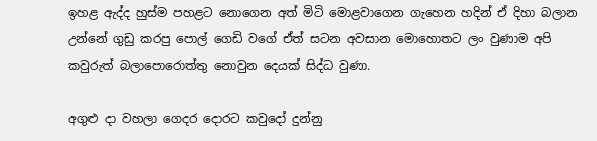ඉහළ ඇද්ද හුස්ම පහළට නොගෙන අත් මිටි මොළවාගෙන ගැහෙන හදින් ඒ දිහා බලාන උන්නේ ගුඩු කරපු පොල් ගෙඩි වගේ ඒත් සටන අවසාන මොහොතට ලං වුණාම අපි කවුරුත් බලාපොරොත්තු නොවුන දෙයක් සිද්ධ වුණා.

අගුළු දා වහලා ගෙදර දොරට කවුදෝ දුන්නු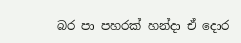බර පා පහරක් හන්දා ඒ දොර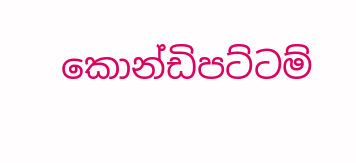කොන්ඩිපට්ටම්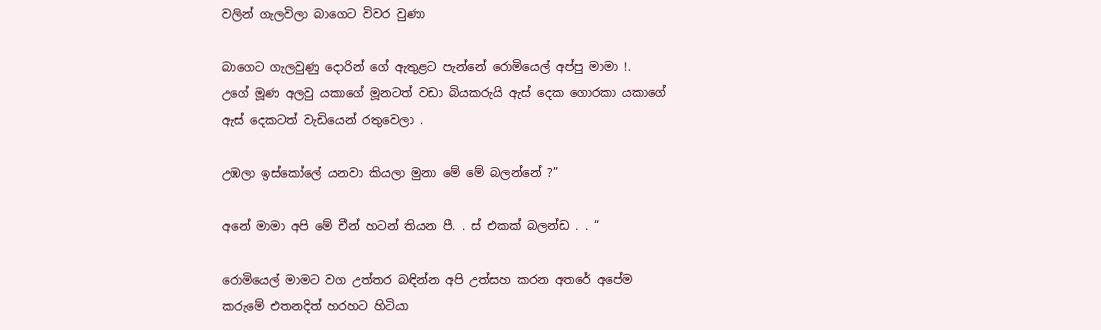වලින් ගැලවිලා බාගෙට විවර වුණා

බාගෙට ගැලවුණු දොරින් ගේ ඇතුළට පැන්නේ රොමියෙල් අප්පු මාමා !.
උගේ මූණ අලවු යකාගේ මූනටත් වඩා බියකරුයි ඇස් දෙක ගොරකා යකාගේ ඇස් දෙකටත් වැඩියෙන් රතුවෙලා .

උඹලා ඉස්කෝලේ යනවා කියලා මුනා මේ මේ බලන්නේ ?”

අනේ මාමා අපි මේ චීන් හටන් තියන පී. . ස් එකක් බලන්ඩ . . “

රොමියෙල් මාමට වග උත්තර බඳින්න අපි උත්සහ කරන අතරේ අපේම කරුමේ එතනදිත් හරහට හිටියා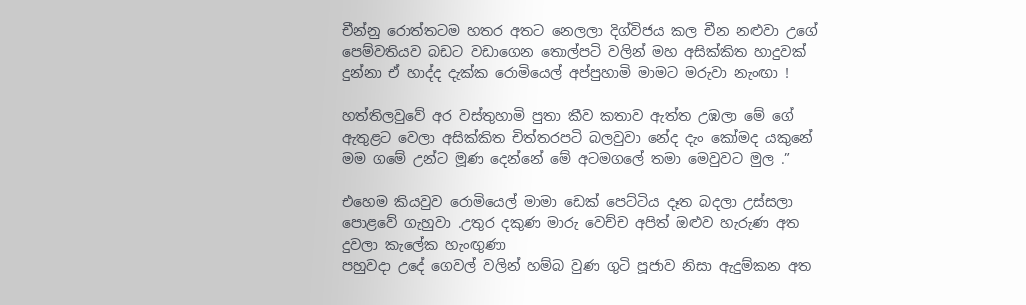චීන්නු රොත්තටම හතර අතට නෙලලා දිග්විජය කල චීන නළුවා උගේ පෙම්වතියව බඩට වඩාගෙන තොල්පටි වලින් මහ අසික්කිත හාදුවක් දුන්නා ඒ හාද්ද දැක්ක රොමියෙල් අප්පුහාමි මාමට මරුවා නැංඟා !

හත්තිලවුවේ අර වස්තුහාමි පුතා කීව කතාව ඇත්ත උඹලා මේ ගේ ඇතුළට වෙලා අසික්කිත චිත්තරපටි බලවුවා නේද දැං කෝමද යකුනේ මම ගමේ උන්ට මූණ දෙන්නේ මේ අටමගලේ තමා මෙවුවට මුල .”

එහෙම කියවුව රොමියෙල් මාමා ඩෙක් පෙට්ටිය දෑත බදලා උස්සලා පොළවේ ගැහුවා .උතුර දකුණ මාරු වෙච්ච අපිත් ඔළුව හැරුණ අත දුවලා කැලේක හැංඟුණා
පහුවදා උදේ ගෙවල් වලින් හම්බ වුණ ගුටි පූජාව නිසා ඇදුම්කන අත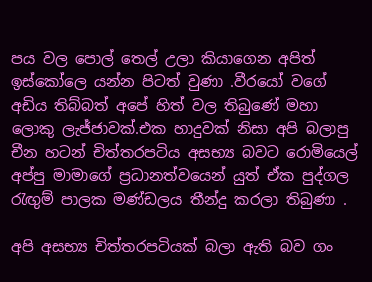පය වල පොල් තෙල් උලා කියාගෙන අපිත් ඉස්කෝලෙ යන්න පිටත් වුණා .වීරයෝ වගේ අඩිය තිබ්බත් අපේ හිත් වල තිබුණේ මහා ලොකු ලැජ්ජාවක්.එක හාදුවක් නිසා අපි බලාපු චීන හටන් චිත්තරපටිය අසභ්‍ය බවට රොමියෙල් අප්පු මාමාගේ ප්‍රධානත්වයෙන් යුත් ඒක පුද්ගල රැඟුම් පාලක මණ්ඩලය තීන්දු කරලා තිබුණා .

අපි අසභ්‍ය චිත්තරපටියක් බලා ඇති බව ගං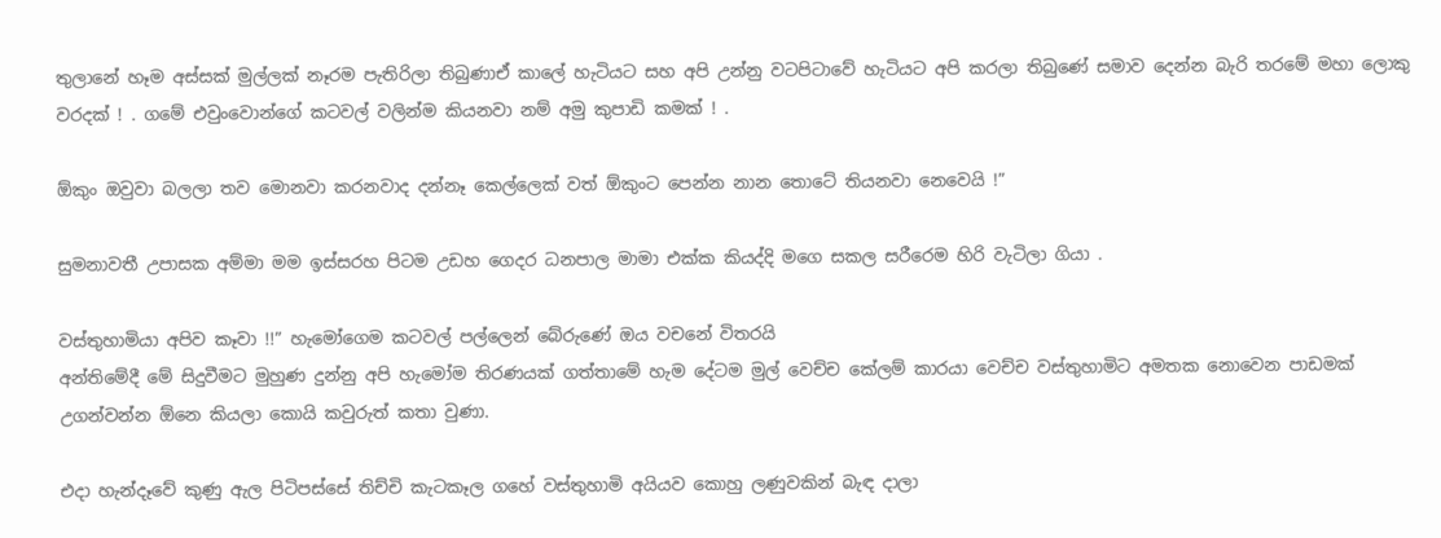තුලානේ හෑම අස්සක් මුල්ලක් නෑරම පැතිරිලා තිබුණාඒ කාලේ හැටියට සහ අපි උන්නු වටපිටාවේ හැටියට අපි කරලා තිබුණේ සමාව දෙන්න බැරි තරමේ මහා ලොකු වරදක් ! . ගමේ එවුංවොන්ගේ කටවල් වලින්ම කියනවා නම් අමු කුපාඩි කමක් ! .

ඕකුං ඔවුවා බලලා තව මොනවා කරනවාද දන්නෑ කෙල්ලෙක් වත් ඕකුංට පෙන්න නාන තොටේ තියනවා නෙවෙයි !”

සුමනාවතී උපාසක අම්මා මම ඉස්සරහ පිටම උඩහ ගෙදර ධනපාල මාමා එක්ක කියද්දි මගෙ සකල සරීරෙම හිරි වැටිලා ගියා .

වස්තුහාමියා අපිව කෑවා !!” හැමෝගෙම කටවල් පල්ලෙන් බේරුණේ ඔය වචනේ විතරයි
අන්තිමේදී මේ සිදුවීමට මුහුණ දුන්නු අපි හැමෝම තිරණයක් ගත්තාමේ හැම දේටම මුල් වෙච්ච කේලම් කාරයා වෙච්ච වස්තුහාමිට අමතක නොවෙන පාඩමක් උගන්වන්න ඕනෙ කියලා කොයි කවුරුත් කතා වුණා.

එදා හැන්දෑවේ කුණු ඇල පිටිපස්සේ තිච්චි කැටකෑල ගහේ වස්තුහාමි අයියව කොහු ලණුවකින් බැඳ දාලා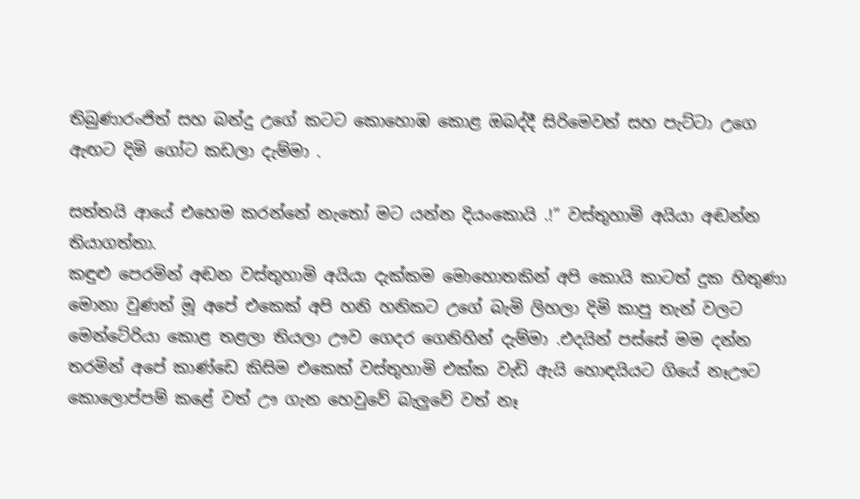තිබුණාරංජිත් සහ බන්දු උගේ කටට කොහොඹ කොළ ඔබද්දී සිරිමෙවන් සහ පැට්ටා උගෙ ඇඟට දිමි ගෝට කඩලා දැම්මා .

සත්තයි ආයේ එහෙම කරන්නේ නැතෝ මට යන්න දියංකොයි .!” වස්තුහාමි අයියා අඬන්න තියාගත්තා.
කඳුළු පෙරමින් අඬන වස්තුහාමි අයියා දැක්කම මොහොතකින් අපි කොයි කාටත් දුක හිතුණා මොනා වුණත් මූ අපේ එකෙක් අපි හනි හනිකට උගේ බැමි ලිහලා දිමි කාපු තැන් වලට මෙන්ටේරියා කොළ තළලා තියලා ඌව ගෙදර ගෙනිහින් දැම්මා .එදයින් පස්සේ මම දන්න තරමින් අපේ කාණ්ඩෙ කිසිම එකෙක් වස්තුහාමි එක්ක වැඩි ඇයි හොඳයියට ගියේ නෑඌට කොලොප්පම් කළේ වත් ඌ ගැන හෙවුවේ බැලුවේ වත් නෑ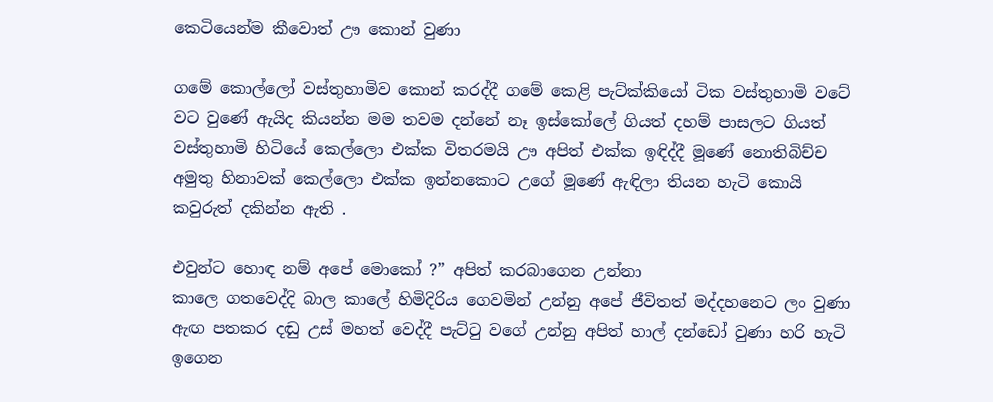කෙටියෙන්ම කීවොත් ඌ කොන් වුණා

ගමේ කොල්ලෝ වස්තුහාමිව කොන් කරද්දී ගමේ කෙළි පැට්ක්කියෝ ටික වස්තුහාමි වටේ වට වුණේ ඇයිද කියන්න මම තවම දන්නේ නෑ ඉස්කෝලේ ගියත් දහම් පාසලට ගියත් වස්තුහාමි හිටියේ කෙල්ලො එක්ක විතරමයි ඌ අපිත් එක්ක ඉඳිද්දී මූණේ නොතිබිච්ච අමුතු හිනාවක් කෙල්ලො එක්ක ඉන්නකොට උගේ මූණේ ඇඳිලා තියන හැටි කොයි කවුරුත් දකින්න ඇති .

එවුන්ට හොඳ නම් අපේ මොකෝ ?” අපිත් කරබාගෙන උන්නා
කාලෙ ගතවෙද්දි බාල කාලේ හිමිදිරිය ගෙවමින් උන්නු අපේ ජීවිතත් මද්දහනෙට ලං වුණා ඇඟ පතකර දඬු උස් මහත් වෙද්දී පැට්ටු වගේ උන්නු අපිත් හාල් දන්ඩෝ වුණා හරි හැටි ඉගෙන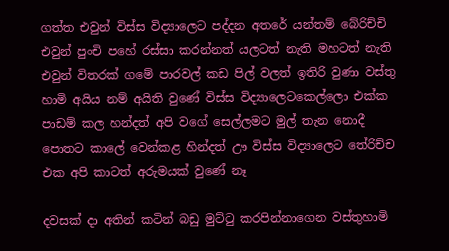ගත්ත එවුන් විස්ස විද්‍යාලෙට පද්දන අතරේ යන්තම් බේරිච්චි එවුන් පුංචි පහේ රස්සා කරන්නත් යලටත් නැති මහටත් නැති එවුන් විතරක් ගමේ පාරවල් කඩ පිල් වලත් ඉතිරි වුණා වස්තු හාමි අයිය නම් අයිති වුණේ විස්ස විද්‍යාලෙටකෙල්ලො එක්ක පාඩම් කල හන්දත් අපි වගේ සෙල්ලමට මුල් තැන නොදී පොතට කාලේ වෙන්කළ හින්දත් ඌ විස්ස විද්‍යාලෙට තේරිච්ච එක අපි කාටත් අරුමයක් වුණේ නෑ

දවසක් දා අතින් කටින් බඩු මුට්ටු කරපින්නාගෙන වස්තුහාමි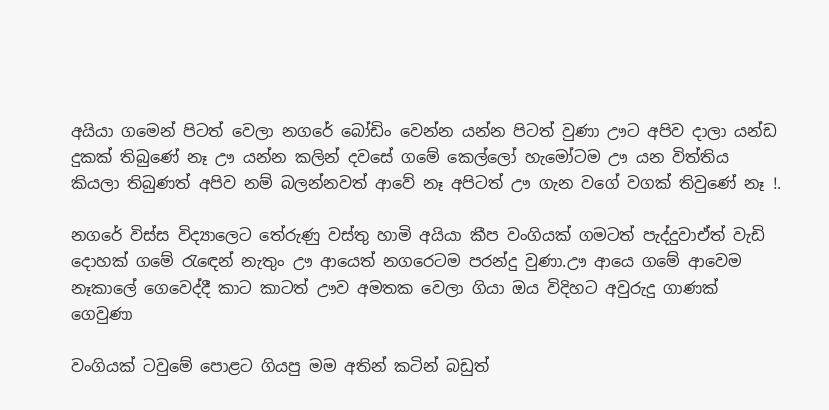අයියා ගමෙන් පිටත් වෙලා නගරේ බෝඩිං වෙන්න යන්න පිටත් වුණා ඌට අපිව දාලා යන්ඩ දුකක් තිබුණේ නෑ ඌ යන්න කලින් දවසේ ගමේ කෙල්ලෝ හැමෝටම ඌ යන විත්තිය කියලා තිබුණත් අපිව නම් බලන්නවත් ආවේ නෑ අපිටත් ඌ ගැන වගේ වගක් තිවුණේ නෑ !.

නගරේ විස්ස විද්‍යාලෙට තේරුණු වස්තු හාමි අයියා කීප වංගියක් ගමටත් පැද්දුවාඒත් වැඩි දොහක් ගමේ රැඳෙන් නැතුං ඌ ආයෙත් නගරෙටම පරන්දු වුණා.ඌ ආයෙ ගමේ ආවෙම නෑකාලේ ගෙවෙද්දී කාට කාටත් ඌව අමතක වෙලා ගියා ඔය විදිහට අවුරුදු ගාණක් ගෙවුණා

වංගියක් ටවුමේ පොළට ගියපු මම අතින් කටින් බඩුත්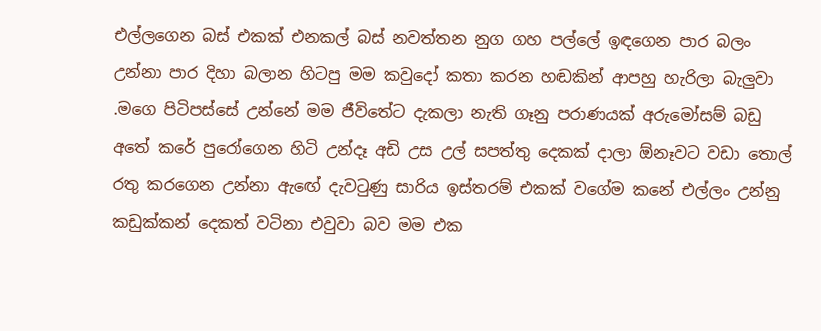එල්ලගෙන බස් එකක් එනකල් බස් නවත්තන නුග ගහ පල්ලේ ඉඳගෙන පාර බලං උන්නා පාර දිහා බලාන හිටපු මම කවුදෝ කතා කරන හඬකින් ආපහු හැරිලා බැලුවා .මගෙ පිටිපස්සේ උන්නේ මම ජීවිතේට දැකලා නැති ගෑනු පරාණයක් අරුමෝසම් බඩු අතේ කරේ පුරෝගෙන හිටි උන්දෑ අඩි උස උල් සපත්තු දෙකක් දාලා ඕනෑවට වඩා තොල් රතු කරගෙන උන්නා ඇඟේ දැවටුණු සාරිය ඉස්තරම් එකක් වගේම කනේ එල්ලං උන්නු කඩුක්කන් දෙකත් වටිනා එවුවා බව මම එක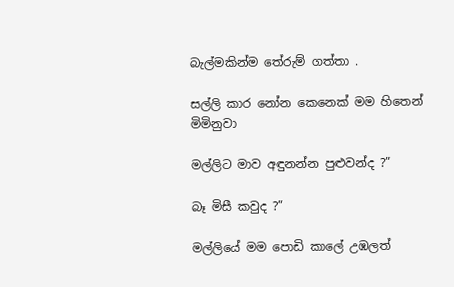බැල්මකින්ම තේරුම් ගත්තා .

සල්ලි කාර නෝන කෙනෙක් මම හිතෙන් මිමිනුවා

මල්ලිට මාව අඳුනන්න පුළුවන්ද ?”

බෑ මිසී කවුද ?”

මල්ලියේ මම පොඩි කාලේ උඹලත්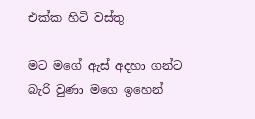එක්ක හිටි වස්තු

මට මගේ ඇස් අදහා ගන්ට බැරි වුණා මගෙ ඉහෙන්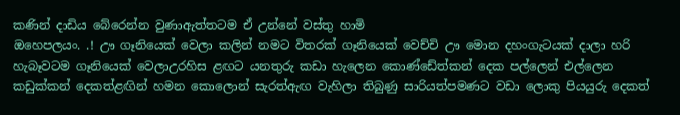කණින් දාඩිය බේරෙන්න වුණාඇත්තටම ඒ උන්නේ වස්තු හාමි
ඔහෙපලයං. .! ඌ ගෑනියෙක් වෙලා කලින් නමට විතරක් ගෑනියෙක් වෙච්චි ඌ මොන දහංගැටයක් දාලා හරි හැබෑවටම ගෑනියෙක් වෙලාඋරහිස ළඟට යනතුරු කඩා හැලෙන කොණ්ඩේත්කන් දෙක පල්ලෙන් එල්ලෙන කඩුක්කන් දෙකත්ළඟින් හමන කොලොන් සැරත්ඇඟ වැහිලා තිබුණු සාරියත්පමණට වඩා ලොකු පියයුරු දෙකත්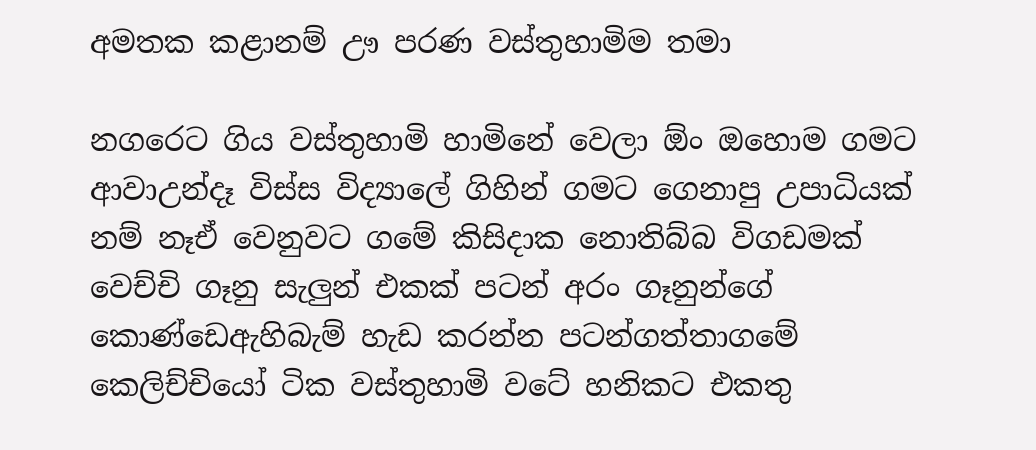අමතක කළානම් ඌ පරණ වස්තුහාමිම තමා

නගරෙට ගිය වස්තුහාමි හාමිනේ වෙලා ඕං ඔහොම ගමට ආවාඋන්දෑ විස්ස විද්‍යාලේ ගිහින් ගමට ගෙනාපු උපාධියක් නම් නෑඒ වෙනුවට ගමේ කිසිදාක නොතිබ්බ විගඩමක් වෙච්චි ගෑනු සැලුන් එකක් පටන් අරං ගෑනුන්ගේ කොණ්ඩෙඇහිබැම් හැඩ කරන්න පටන්ගත්තාගමේ කෙලිච්චියෝ ටික වස්තුහාමි වටේ හනිකට එකතු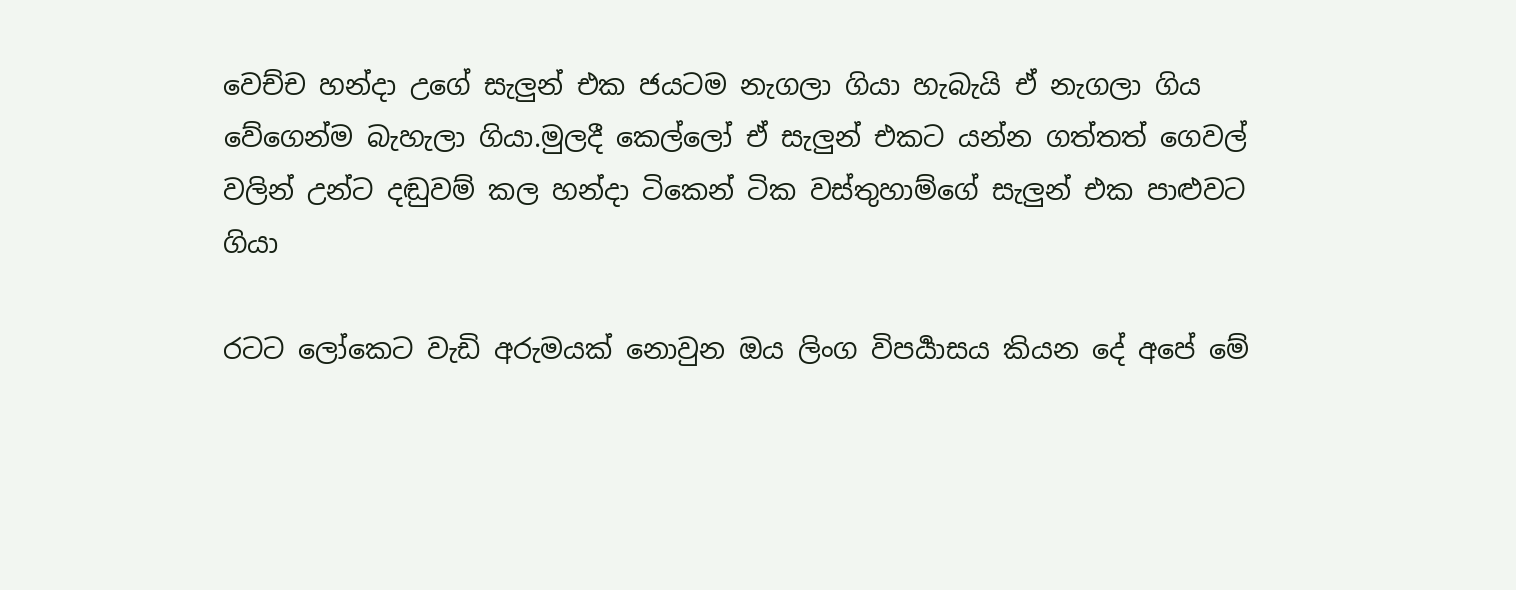වෙච්ච හන්දා උගේ සැලුන් එක ජයටම නැගලා ගියා හැබැයි ඒ නැගලා ගිය වේගෙන්ම බැහැලා ගියා.මුලදී කෙල්ලෝ ඒ සැලුන් එකට යන්න ගත්තත් ගෙවල් වලින් උන්ට දඬුවම් කල හන්දා ටිකෙන් ටික වස්තුහාම්ගේ සැලුන් එක පාළුවට ගියා

රටට ලෝකෙට වැඩි අරුමයක් නොවුන ඔය ලිංග විපර්‍යාසය කියන දේ අපේ මේ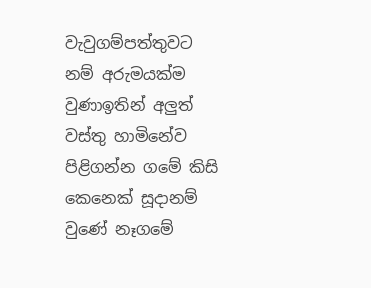වැවුගම්පත්තුවට නම් අරුමයක්ම වුණාඉතින් අලුත් වස්තු හාමිනේව පිළිගන්න ගමේ කිසි කෙනෙක් සූදානම් වුණේ නෑගමේ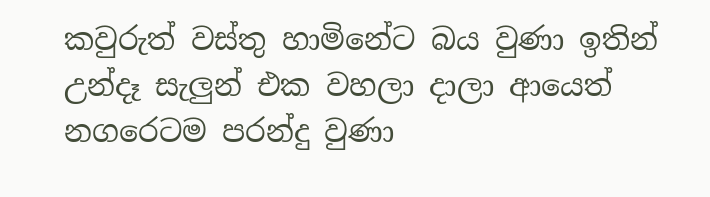කවුරුත් වස්තු හාමිනේට බය වුණා ඉතින් උන්දෑ සැලුන් එක වහලා දාලා ආයෙත් නගරෙටම පරන්දු වුණා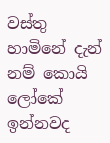වස්තු හාමිනේ දැන් නම් කොයි ලෝකේ ඉන්නවද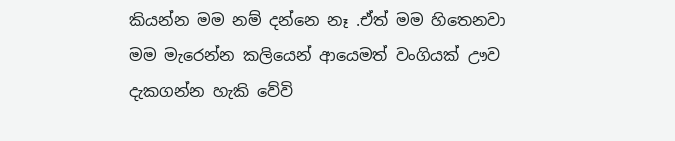කියන්න මම නම් දන්නෙ නෑ .ඒත් මම හිතෙනවා මම මැරෙන්න කලියෙන් ආයෙමත් වංගියක් ඌව දැකගන්න හැකි වේවි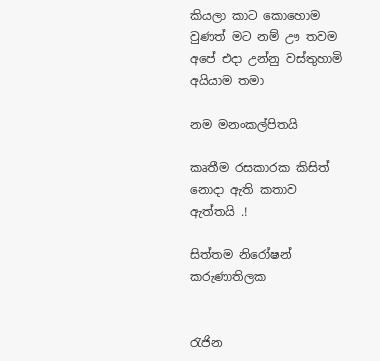කියලා කාට කොහොම වුණත් මට නම් ඌ තවම අපේ එදා උන්නු වස්තුහාමි අයියාම තමා

නම මනංකල්පිතයි

කෘතීම රසකාරක කිසිත් නොදා ඇති කතාව ඇත්තයි .!

සිත්තම නිරෝෂන් කරුණාතිලක


රැජින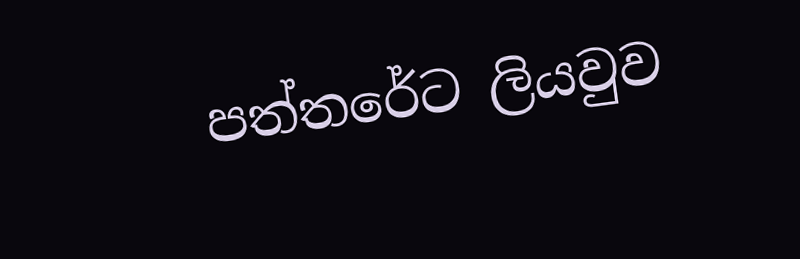පත්තරේට ලියවුව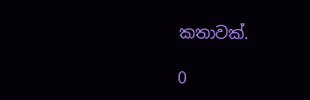කතාවක්.

0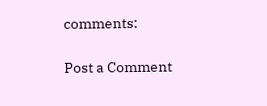comments:

Post a Comment